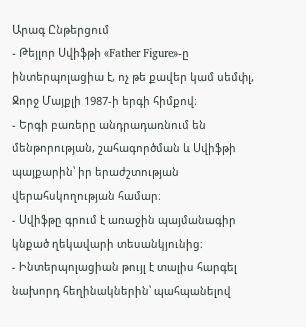Արագ Ընթերցում
- Թեյլոր Սվիֆթի «Father Figure»-ը ինտերպոլացիա է, ոչ թե քավեր կամ սեմփլ, Ջորջ Մայքլի 1987-ի երգի հիմքով։
- Երգի բառերը անդրադառնում են մենթորության, շահագործման և Սվիֆթի պայքարին՝ իր երաժշտության վերահսկողության համար։
- Սվիֆթը գրում է առաջին պայմանագիր կնքած ղեկավարի տեսանկյունից։
- Ինտերպոլացիան թույլ է տալիս հարգել նախորդ հեղինակներին՝ պահպանելով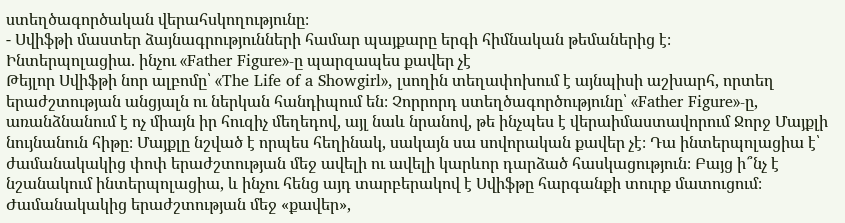ստեղծագործական վերահսկողությունը։
- Սվիֆթի մաստեր ձայնագրությունների համար պայքարը երգի հիմնական թեմաներից է։
Ինտերպոլացիա. ինչու «Father Figure»-ը պարզապես քավեր չէ
Թեյլոր Սվիֆթի նոր ալբոմը՝ «The Life of a Showgirl», լսողին տեղափոխում է այնպիսի աշխարհ, որտեղ երաժշտության անցյալն ու ներկան հանդիպում են։ Չորրորդ ստեղծագործությունը՝ «Father Figure»-ը, առանձնանում է ոչ միայն իր հուզիչ մեղեդով, այլ նաև նրանով, թե ինչպես է վերաիմաստավորում Ջորջ Մայքլի նույնանուն հիթը։ Մայքլը նշված է որպես հեղինակ, սակայն սա սովորական քավեր չէ։ Դա ինտերպոլացիա է՝ ժամանակակից փոփ երաժշտության մեջ ավելի ու ավելի կարևոր դարձած հասկացություն։ Բայց ի՞նչ է նշանակում ինտերպոլացիա, և ինչու հենց այդ տարբերակով է Սվիֆթը հարգանքի տուրք մատուցում։
Ժամանակակից երաժշտության մեջ «քավեր»,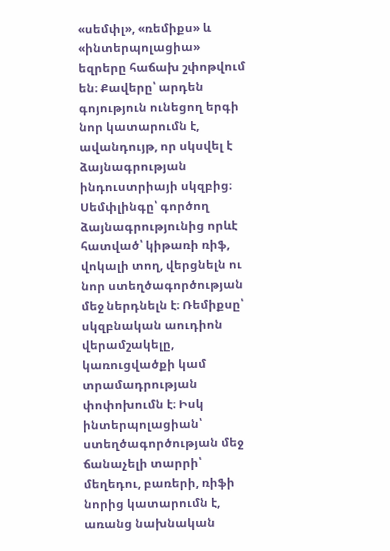«սեմփլ», «ռեմիքս» և «ինտերպոլացիա» եզրերը հաճախ շփոթվում են։ Քավերը՝ արդեն գոյություն ունեցող երգի նոր կատարումն է, ավանդույթ, որ սկսվել է ձայնագրության ինդուստրիայի սկզբից։ Սեմփլինգը՝ գործող ձայնագրությունից որևէ հատված՝ կիթառի ռիֆ, վոկալի տող, վերցնելն ու նոր ստեղծագործության մեջ ներդնելն է։ Ռեմիքսը՝ սկզբնական աուդիոն վերամշակելը, կառուցվածքի կամ տրամադրության փոփոխումն է։ Իսկ ինտերպոլացիան՝ ստեղծագործության մեջ ճանաչելի տարրի՝ մեղեդու, բառերի, ռիֆի նորից կատարումն է, առանց նախնական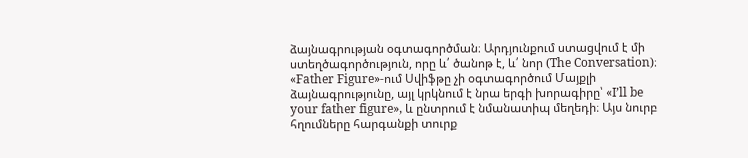ձայնագրության օգտագործման։ Արդյունքում ստացվում է մի ստեղծագործություն, որը և՛ ծանոթ է, և՛ նոր (The Conversation)։
«Father Figure»-ում Սվիֆթը չի օգտագործում Մայքլի ձայնագրությունը, այլ կրկնում է նրա երգի խորագիրը՝ «I’ll be your father figure», և ընտրում է նմանատիպ մեղեդի։ Այս նուրբ հղումները հարգանքի տուրք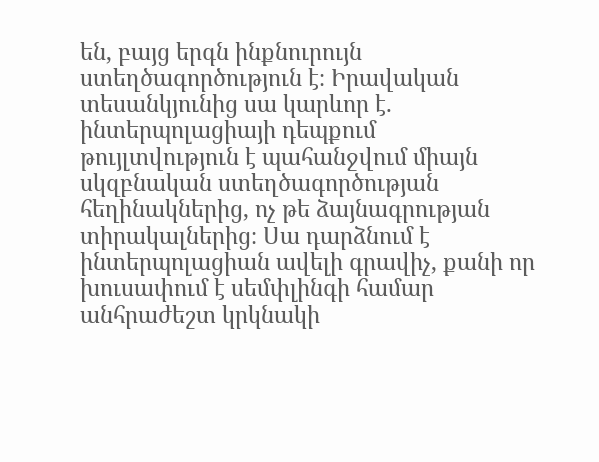են, բայց երգն ինքնուրույն ստեղծագործություն է։ Իրավական տեսանկյունից սա կարևոր է. ինտերպոլացիայի դեպքում թույլտվություն է պահանջվում միայն սկզբնական ստեղծագործության հեղինակներից, ոչ թե ձայնագրության տիրակալներից։ Սա դարձնում է ինտերպոլացիան ավելի գրավիչ, քանի որ խուսափում է սեմփլինգի համար անհրաժեշտ կրկնակի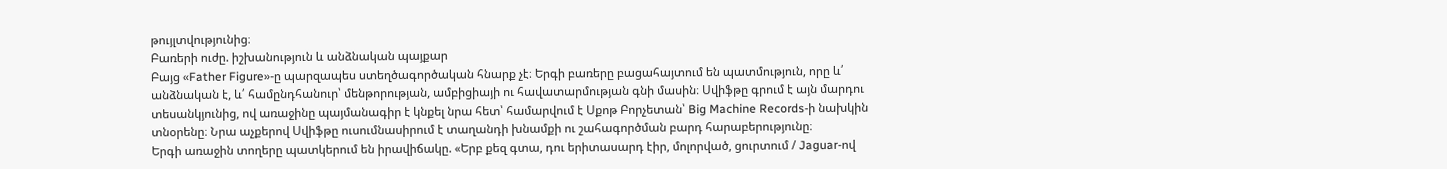թույլտվությունից։
Բառերի ուժը. իշխանություն և անձնական պայքար
Բայց «Father Figure»-ը պարզապես ստեղծագործական հնարք չէ։ Երգի բառերը բացահայտում են պատմություն, որը և՛ անձնական է, և՛ համընդհանուր՝ մենթորության, ամբիցիայի ու հավատարմության գնի մասին։ Սվիֆթը գրում է այն մարդու տեսանկյունից, ով առաջինը պայմանագիր է կնքել նրա հետ՝ համարվում է Սքոթ Բորչետան՝ Big Machine Records-ի նախկին տնօրենը։ Նրա աչքերով Սվիֆթը ուսումնասիրում է տաղանդի խնամքի ու շահագործման բարդ հարաբերությունը։
Երգի առաջին տողերը պատկերում են իրավիճակը. «Երբ քեզ գտա, դու երիտասարդ էիր, մոլորված, ցուրտում / Jaguar-ով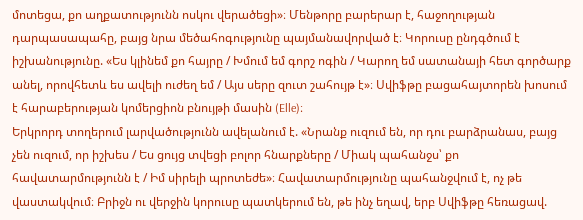մոտեցա, քո աղքատությունն ոսկու վերածեցի»։ Մենթորը բարերար է, հաջողության դարպասապահը, բայց նրա մեծահոգությունը պայմանավորված է։ Կորուսը ընդգծում է իշխանությունը. «Ես կլինեմ քո հայրը / Խմում եմ գորշ ոգին / Կարող եմ սատանայի հետ գործարք անել, որովհետև ես ավելի ուժեղ եմ / Այս սերը զուտ շահույթ է»։ Սվիֆթը բացահայտորեն խոսում է հարաբերության կոմերցիոն բնույթի մասին (Elle)։
Երկրորդ տողերում լարվածությունն ավելանում է. «Նրանք ուզում են, որ դու բարձրանաս, բայց չեն ուզում, որ իշխես / Ես ցույց տվեցի բոլոր հնարքները / Միակ պահանջս՝ քո հավատարմությունն է / Իմ սիրելի պրոտեժե»։ Հավատարմությունը պահանջվում է, ոչ թե վաստակվում։ Բրիջն ու վերջին կորուսը պատկերում են, թե ինչ եղավ, երբ Սվիֆթը հեռացավ.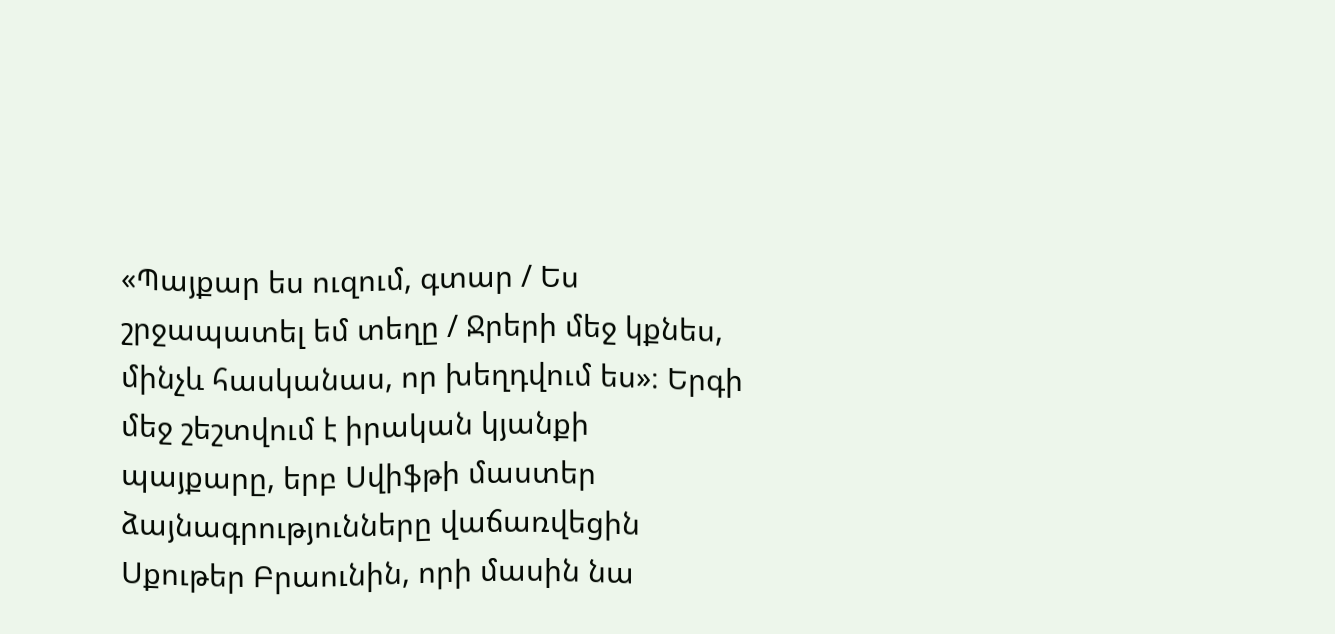«Պայքար ես ուզում, գտար / Ես շրջապատել եմ տեղը / Ջրերի մեջ կքնես, մինչև հասկանաս, որ խեղդվում ես»։ Երգի մեջ շեշտվում է իրական կյանքի պայքարը, երբ Սվիֆթի մաստեր ձայնագրությունները վաճառվեցին Սքութեր Բրաունին, որի մասին նա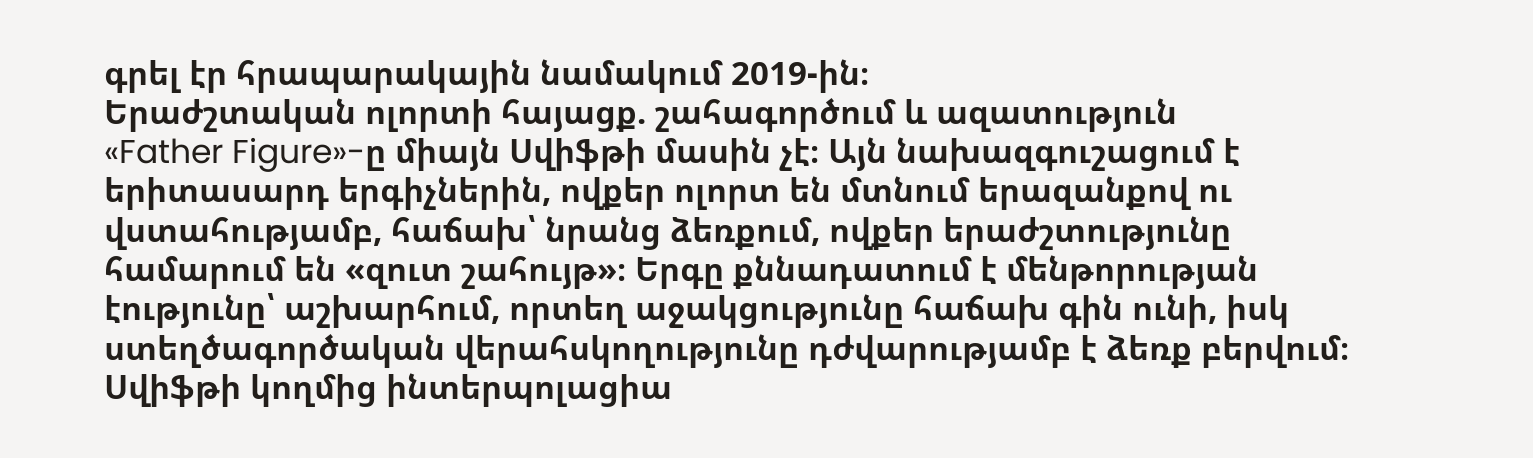գրել էր հրապարակային նամակում 2019-ին։
Երաժշտական ոլորտի հայացք. շահագործում և ազատություն
«Father Figure»-ը միայն Սվիֆթի մասին չէ։ Այն նախազգուշացում է երիտասարդ երգիչներին, ովքեր ոլորտ են մտնում երազանքով ու վստահությամբ, հաճախ՝ նրանց ձեռքում, ովքեր երաժշտությունը համարում են «զուտ շահույթ»։ Երգը քննադատում է մենթորության էությունը՝ աշխարհում, որտեղ աջակցությունը հաճախ գին ունի, իսկ ստեղծագործական վերահսկողությունը դժվարությամբ է ձեռք բերվում։
Սվիֆթի կողմից ինտերպոլացիա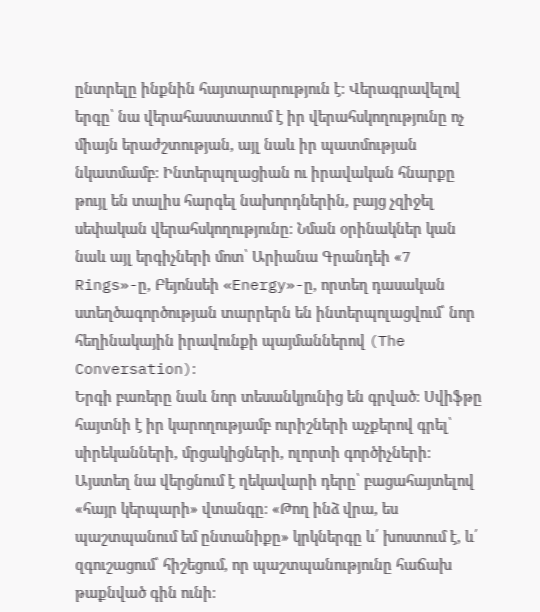ընտրելը ինքնին հայտարարություն է։ Վերագրավելով երգը՝ նա վերահաստատում է իր վերահսկողությունը ոչ միայն երաժշտության, այլ նաև իր պատմության նկատմամբ։ Ինտերպոլացիան ու իրավական հնարքը թույլ են տալիս հարգել նախորդներին, բայց չզիջել սեփական վերահսկողությունը։ Նման օրինակներ կան նաև այլ երգիչների մոտ՝ Արիանա Գրանդեի «7 Rings»-ը, Բեյոնսեի «Energy»-ը, որտեղ դասական ստեղծագործության տարրերն են ինտերպոլացվում՝ նոր հեղինակային իրավունքի պայմաններով (The Conversation)։
Երգի բառերը նաև նոր տեսանկյունից են գրված։ Սվիֆթը հայտնի է իր կարողությամբ ուրիշների աչքերով գրել՝ սիրեկանների, մրցակիցների, ոլորտի գործիչների։ Այստեղ նա վերցնում է ղեկավարի դերը՝ բացահայտելով «հայր կերպարի» վտանգը։ «Թող ինձ վրա, ես պաշտպանում եմ ընտանիքը» կրկներգը և՛ խոստում է, և՛ զգուշացում՝ հիշեցում, որ պաշտպանությունը հաճախ թաքնված գին ունի։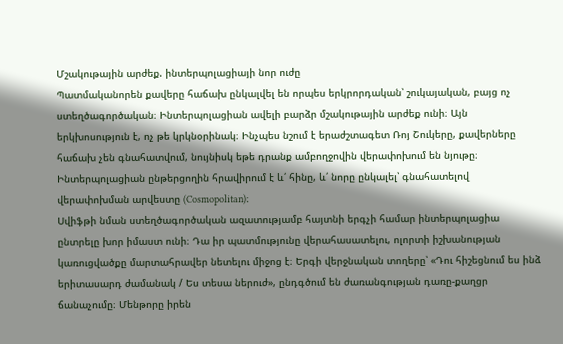Մշակութային արժեք. ինտերպոլացիայի նոր ուժը
Պատմականորեն քավերը հաճախ ընկալվել են որպես երկրորդական՝ շուկայական, բայց ոչ ստեղծագործական։ Ինտերպոլացիան ավելի բարձր մշակութային արժեք ունի։ Այն երկխոսություն է, ոչ թե կրկնօրինակ։ Ինչպես նշում է երաժշտագետ Ռոյ Շուկերը, քավերները հաճախ չեն գնահատվում, նույնիսկ եթե դրանք ամբողջովին վերափոխում են նյութը։ Ինտերպոլացիան ընթերցողին հրավիրում է և՛ հինը, և՛ նորը ընկալել՝ գնահատելով վերափոխման արվեստը (Cosmopolitan)։
Սվիֆթի նման ստեղծագործական ազատությամբ հայտնի երգչի համար ինտերպոլացիա ընտրելը խոր իմաստ ունի։ Դա իր պատմությունը վերահասատելու, ոլորտի իշխանության կառուցվածքը մարտահրավեր նետելու միջոց է։ Երգի վերջնական տողերը՝ «Դու հիշեցնում ես ինձ երիտասարդ ժամանակ / Ես տեսա ներուժ», ընդգծում են ժառանգության դառը-քաղցր ճանաչումը։ Մենթորը իրեն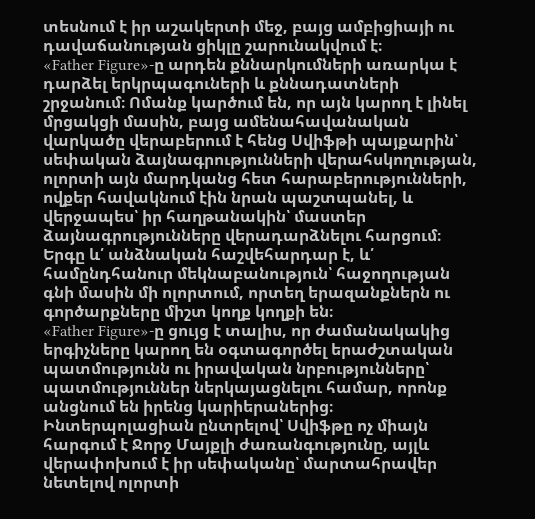տեսնում է իր աշակերտի մեջ, բայց ամբիցիայի ու դավաճանության ցիկլը շարունակվում է։
«Father Figure»-ը արդեն քննարկումների առարկա է դարձել երկրպագուների և քննադատների շրջանում։ Ոմանք կարծում են, որ այն կարող է լինել մրցակցի մասին, բայց ամենահավանական վարկածը վերաբերում է հենց Սվիֆթի պայքարին՝ սեփական ձայնագրությունների վերահսկողության, ոլորտի այն մարդկանց հետ հարաբերությունների, ովքեր հավակնում էին նրան պաշտպանել, և վերջապես՝ իր հաղթանակին՝ մաստեր ձայնագրությունները վերադարձնելու հարցում։ Երգը և՛ անձնական հաշվեհարդար է, և՛ համընդհանուր մեկնաբանություն՝ հաջողության գնի մասին մի ոլորտում, որտեղ երազանքներն ու գործարքները միշտ կողք կողքի են։
«Father Figure»-ը ցույց է տալիս, որ ժամանակակից երգիչները կարող են օգտագործել երաժշտական պատմությունն ու իրավական նրբությունները՝ պատմություններ ներկայացնելու համար, որոնք անցնում են իրենց կարիերաներից։ Ինտերպոլացիան ընտրելով՝ Սվիֆթը ոչ միայն հարգում է Ջորջ Մայքլի ժառանգությունը, այլև վերափոխում է իր սեփականը՝ մարտահրավեր նետելով ոլորտի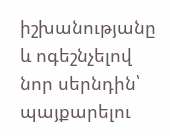իշխանությանը և ոգեշնչելով նոր սերնդին՝ պայքարելու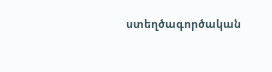ստեղծագործական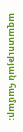ազատության համար։